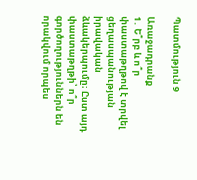Պատմություն 9

Առաջադրանք
1․ Ե՞րբ և ո՞ր փաստաթղթով է տրվել ցեղասպանության իրավական ձևակերպումը։ Ըստ այդ փաստաթղթի՝ ո՞ր գործողություններն են որակվում որպես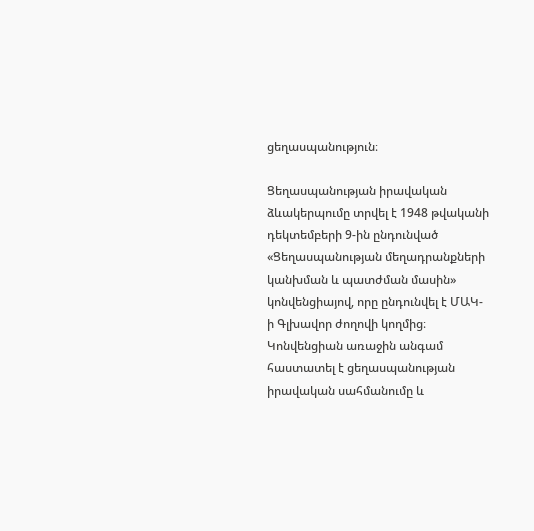ցեղասպանություն։

Ցեղասպանության իրավական ձևակերպումը տրվել է 1948 թվականի դեկտեմբերի 9-ին ընդունված «Ցեղասպանության մեղադրանքների կանխման և պատժման մասին» կոնվենցիայով, որը ընդունվել է ՄԱԿ-ի Գլխավոր ժողովի կողմից։ Կոնվենցիան առաջին անգամ հաստատել է ցեղասպանության իրավական սահմանումը և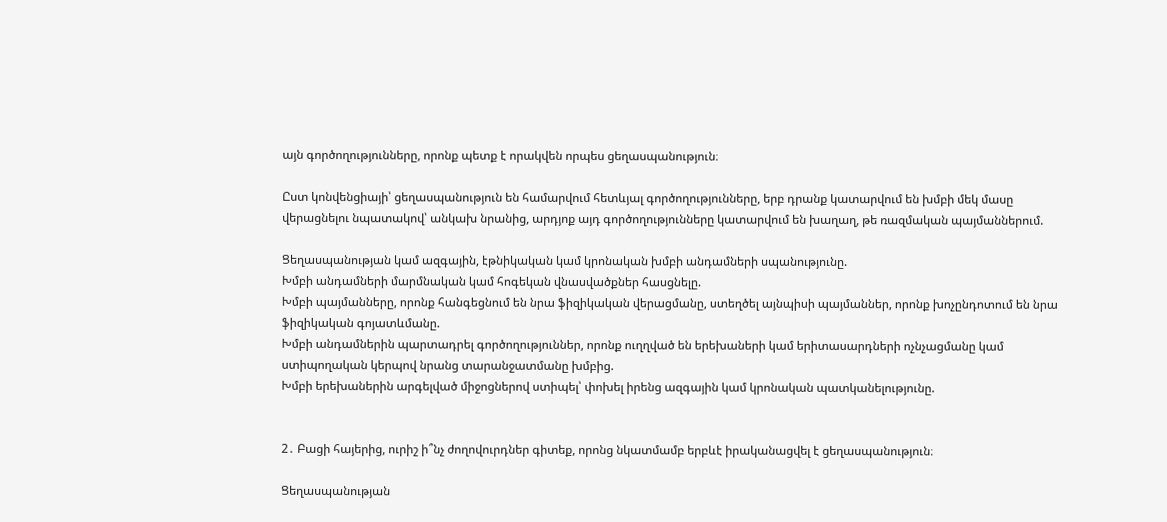այն գործողությունները, որոնք պետք է որակվեն որպես ցեղասպանություն։

Ըստ կոնվենցիայի՝ ցեղասպանություն են համարվում հետևյալ գործողությունները, երբ դրանք կատարվում են խմբի մեկ մասը վերացնելու նպատակով՝ անկախ նրանից, արդյոք այդ գործողությունները կատարվում են խաղաղ, թե ռազմական պայմաններում.

Ցեղասպանության կամ ազգային, էթնիկական կամ կրոնական խմբի անդամների սպանությունը.
Խմբի անդամների մարմնական կամ հոգեկան վնասվածքներ հասցնելը.
Խմբի պայմանները, որոնք հանգեցնում են նրա ֆիզիկական վերացմանը, ստեղծել այնպիսի պայմաններ, որոնք խոչընդոտում են նրա ֆիզիկական գոյատևմանը.
Խմբի անդամներին պարտադրել գործողություններ, որոնք ուղղված են երեխաների կամ երիտասարդների ոչնչացմանը կամ ստիպողական կերպով նրանց տարանջատմանը խմբից.
Խմբի երեխաներին արգելված միջոցներով ստիպել՝ փոխել իրենց ազգային կամ կրոնական պատկանելությունը.


2․ Բացի հայերից, ուրիշ ի՞նչ ժողովուրդներ գիտեք, որոնց նկատմամբ երբևէ իրականացվել է ցեղասպանություն։

Ցեղասպանության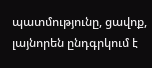պատմությունը, ցավոք, լայնորեն ընդգրկում է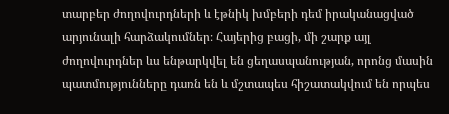տարբեր ժողովուրդների և էթնիկ խմբերի դեմ իրականացված արյունալի հարձակումներ։ Հայերից բացի, մի շարք այլ ժողովուրդներ ևս ենթարկվել են ցեղասպանության, որոնց մասին պատմությունները դառն են և մշտապես հիշատակվում են որպես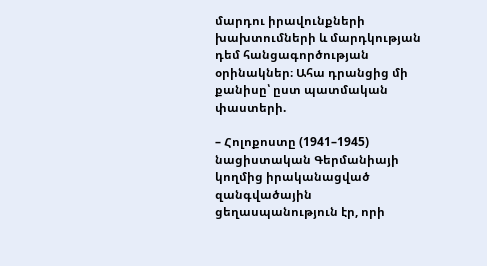մարդու իրավունքների խախտումների և մարդկության դեմ հանցագործության օրինակներ։ Ահա դրանցից մի քանիսը՝ ըստ պատմական փաստերի.

– Հոլոքոստը (1941–1945) նացիստական Գերմանիայի կողմից իրականացված զանգվածային ցեղասպանություն էր, որի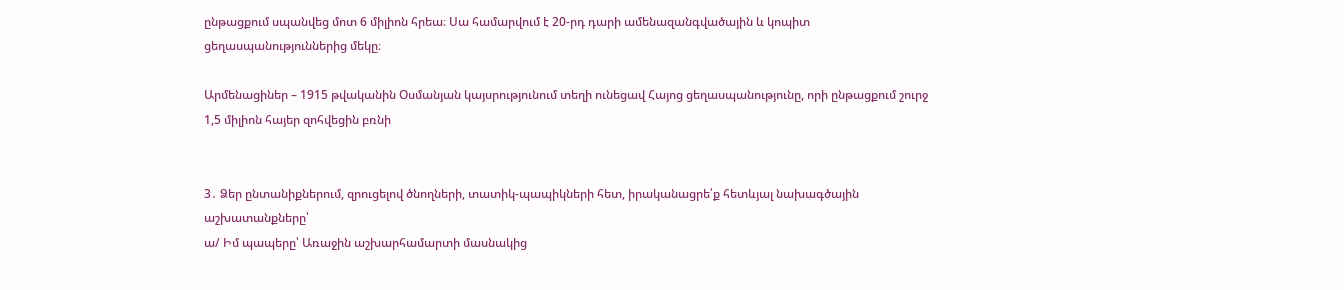ընթացքում սպանվեց մոտ 6 միլիոն հրեա։ Սա համարվում է 20-րդ դարի ամենազանգվածային և կոպիտ ցեղասպանություններից մեկը։

Արմենացիներ – 1915 թվականին Օսմանյան կայսրությունում տեղի ունեցավ Հայոց ցեղասպանությունը, որի ընթացքում շուրջ 1,5 միլիոն հայեր զոհվեցին բռնի


3․ Ձեր ընտանիքներում, զրուցելով ծնողների, տատիկ-պապիկների հետ, իրականացրե՛ք հետևյալ նախագծային աշխատանքները՝
ա/ Իմ պապերը՝ Առաջին աշխարհամարտի մասնակից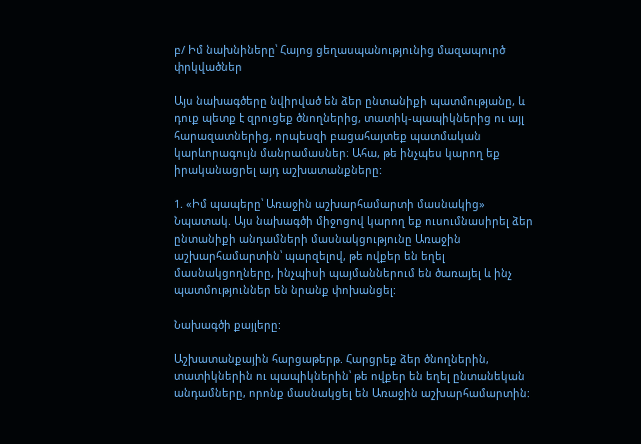բ/ Իմ նախնիները՝ Հայոց ցեղասպանությունից մազապուրծ փրկվածներ

Այս նախագծերը նվիրված են ձեր ընտանիքի պատմությանը, և դուք պետք է զրուցեք ծնողներից, տատիկ-պապիկներից ու այլ հարազատներից, որպեսզի բացահայտեք պատմական կարևորագույն մանրամասներ։ Ահա, թե ինչպես կարող եք իրականացրել այդ աշխատանքները:

1. «Իմ պապերը՝ Առաջին աշխարհամարտի մասնակից»
Նպատակ. Այս նախագծի միջոցով կարող եք ուսումնասիրել ձեր ընտանիքի անդամների մասնակցությունը Առաջին աշխարհամարտին՝ պարզելով, թե ովքեր են եղել մասնակցողները, ինչպիսի պայմաններում են ծառայել և ինչ պատմություններ են նրանք փոխանցել:

Նախագծի քայլերը:

Աշխատանքային հարցաթերթ. Հարցրեք ձեր ծնողներին, տատիկներին ու պապիկներին՝ թե ովքեր են եղել ընտանեկան անդամները, որոնք մասնակցել են Առաջին աշխարհամարտին: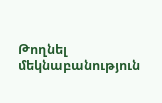Թողնել մեկնաբանություն